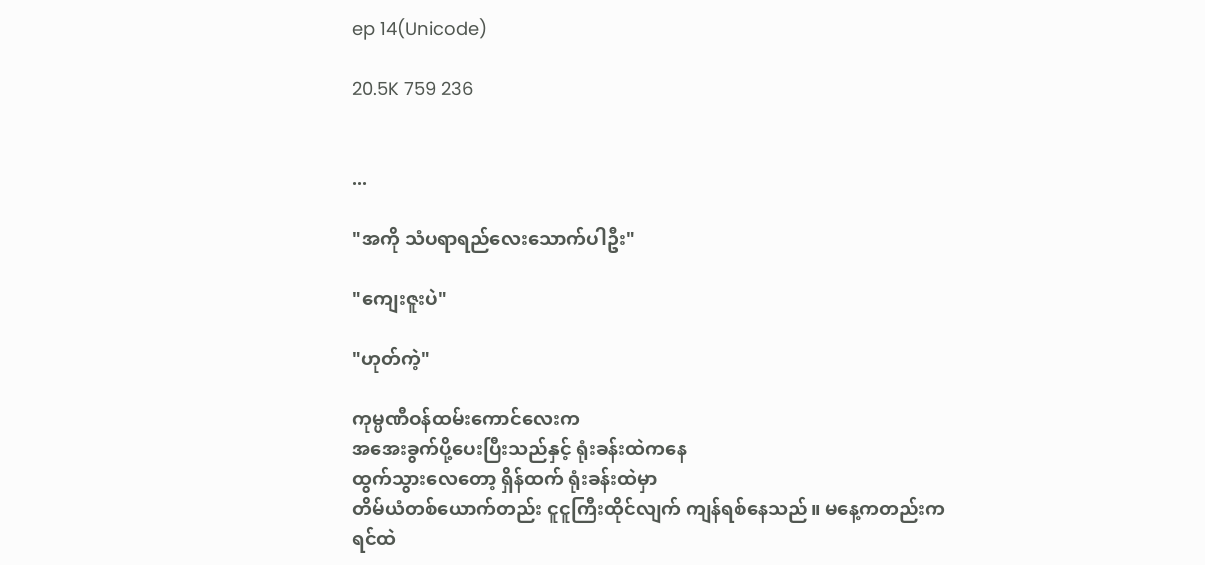ep 14(Unicode)

20.5K 759 236


...

"အကို သံပရာရည်လေးသောက်ပါဦး"

"ကျေးဇူးပဲ"

"ဟုတ်ကဲ့"

ကုမ္ပဏီဝန်ထမ်းကောင်လေးက
အအေးခွက်ပို့ပေးပြီးသည်နှင့် ရုံးခန်းထဲကနေ
ထွက်သွားလေတော့ ရှိန်ထက် ရုံးခန်းထဲမှာ
တိမ်ယံတစ်ယောက်တည်း ငူငူကြီးထိုင်လျက် ကျန်ရစ်နေသည်။ မနေ့ကတည်းက
ရင်ထဲ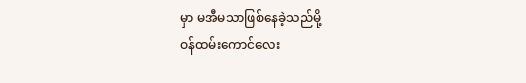မှာ မအီမသာဖြစ်နေခဲ့သည်မို့
ဝန်ထမ်းကောင်လေး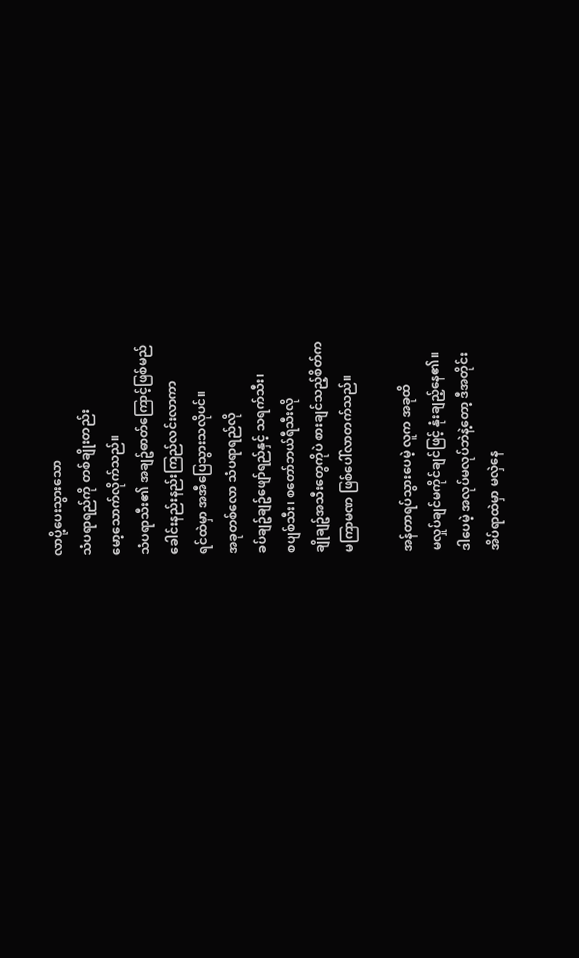လာပို့ပေးသွားသော
သံပရာရည်ကို တစ်ချိုးတည်း
မော့သောက်လိုက်သည်။
သံပရာသီး၏ အချဥ်ဓာတ်ကြောင့်ဖြစ်မည်
ခေါင်းနည်းနည်းကြည်လင်းလာကာ
ရင်ထဲမှာ အအီပြေသွားသလိုပင်။
အခုတစ်လော သံပရာရည်လို
ခပ်ချဥ်ချဥ်ဖျော်ရည်နှင့် သရက်သီး၊
စပျစ်သီး၊ စတော်ဘယ်ရီသီးလို
ချိုချဥ်အသီးတွေကိုပဲ စားချင်သည့်စိတ်က
မကြာမဏ ဖြစ်ပေါ်လာတက်သည်။

အန်တာရပ်သွားပေမဲ့ လူက အခုထိ
မလှုပ်ချင်မကိုင်ချင်ဖြင့် နုံးချည့်နေ၏။
ဒါပေမဲ့ အလုပ်မလုပ်ဘဲနဲ့တော့ ဒီအတိုင်း
အိပ်ရာထဲမှာ မလှဲနေ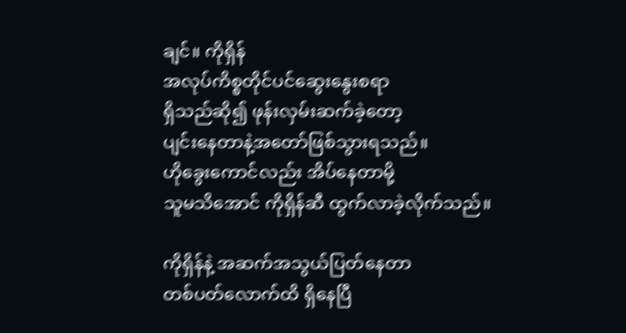ချင်။ ကိုရှိန်
အလုပ်ကိစ္စတိုင်ပင်ဆွေးနွေးစရာ
ရှိသည်ဆို၍ ဖုန်းလှမ်းဆက်ခဲ့တော့
ပျင်းနေတာနဲ့အတော်ဖြစ်သွားရသည်။
ဟိုခွေးကောင်လည်း အိပ်နေတာမို့
သူမသိအောင် ကိုရှိန်ဆီ ထွက်လာခဲ့လိုက်သည်။

ကိုရှိန်နဲ့ အဆက်အသွယ်ပြတ်နေတာ
တစ်ပတ်လောက်ထိ ရှိနေပြီ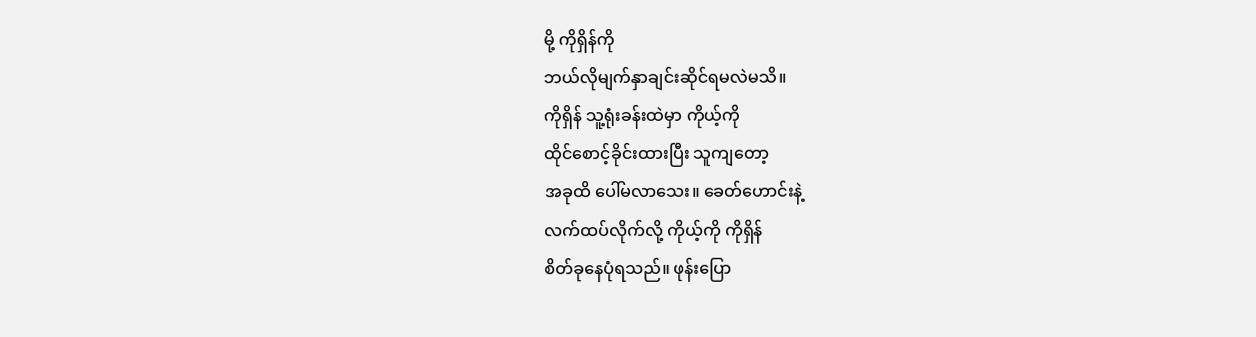မို့ ကိုရှိန်ကို
ဘယ်လိုမျက်နှာချင်းဆိုင်ရမလဲမသိ။
ကိုရှိန် သူ့ရုံးခန်းထဲမှာ ကိုယ့်ကို
ထိုင်စောင့်ခိုင်းထားပြီး သူကျတော့
အခုထိ ပေါ်မလာသေး။ ခေတ်ဟောင်းနဲ့
လက်ထပ်လိုက်လို့ ကိုယ့်ကို ကိုရှိန်
စိတ်ခုနေပုံရသည်။ ဖုန်းပြော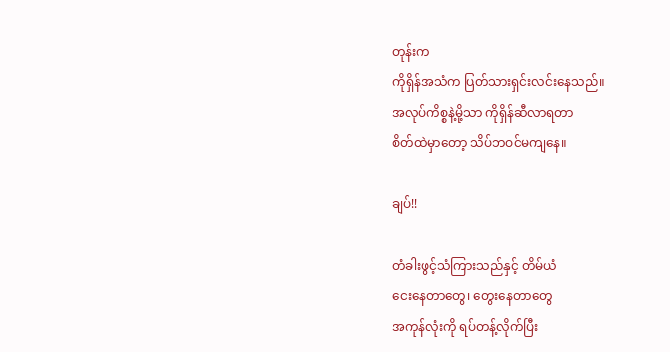တုန်းက
ကိုရှိန်အသံက ပြတ်သားရှင်းလင်းနေသည်။
အလုပ်ကိစ္စနဲ့မို့သာ ကိုရှိန်ဆီလာရတာ
စိတ်ထဲမှာတော့ သိပ်ဘဝင်မကျနေ။

ချပ်!!

တံခါးဖွင့်သံကြားသည်နှင့် တိမ်ယံ
ငေးနေတာတွေ၊ တွေးနေတာတွေ
အကုန်လုံးကို ရပ်တန့်လိုက်ပြီး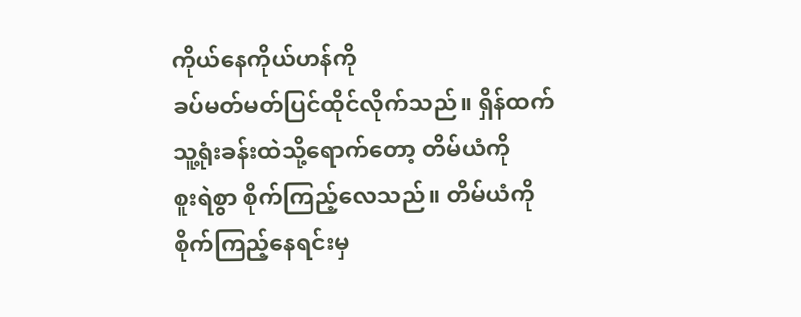ကိုယ်နေကိုယ်ဟန်ကို
ခပ်မတ်မတ်ပြင်ထိုင်လိုက်သည်။ ရှိန်ထက်
သူ့ရုံးခန်းထဲသို့ရောက်တော့ တိမ်ယံကို
စူးရဲစွာ စိုက်ကြည့်လေသည်။ တိမ်ယံကို
စိုက်ကြည့်နေရင်းမှ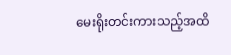မေးရိုးတင်းကားသည့်အထိ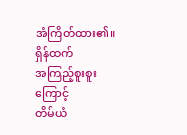အံကြိတ်ထား၏။ ရှိန်ထက်
အကြည့်စူးစူးကြောင့်
တိမ်ယံ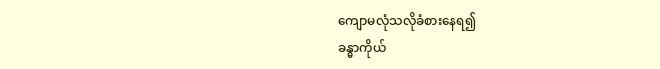ကျောမလုံသလိုခံစားနေရ၍
ခန္ဓာကိုယ်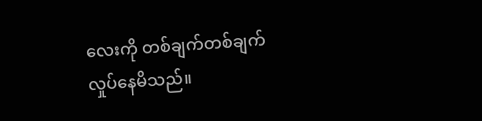လေးကို တစ်ချက်တစ်ချက်
လှုပ်နေမိသည်။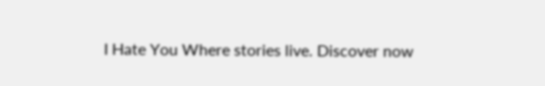I Hate You Where stories live. Discover now